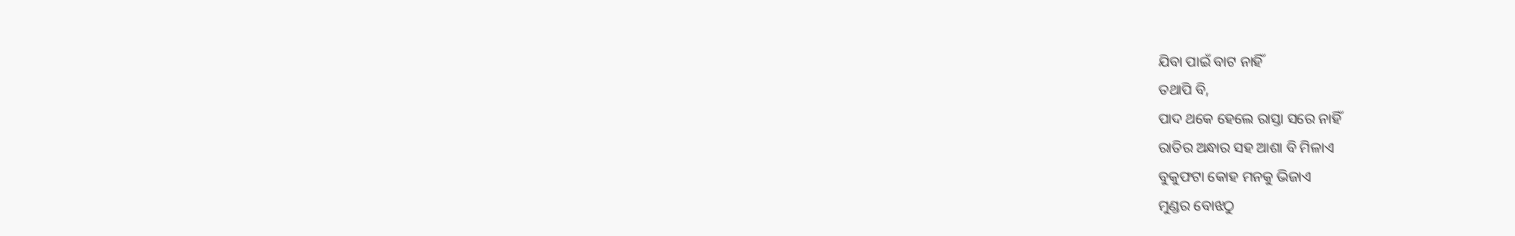ଯିବା ପାଇଁ ବାଟ ନାହିଁ
ତଥାପି ବି,
ପାଦ ଥକେ ହେଲେ ରାସ୍ତା ସରେ ନାହିଁ
ରାତିର ଅନ୍ଧାର ସହ ଆଶା ବି ମିଳାଏ
ବୁକୁଫଟା କୋହ ମନକୁ ଭିଜାଏ
ମୁଣ୍ଡର ବୋଝଠୁ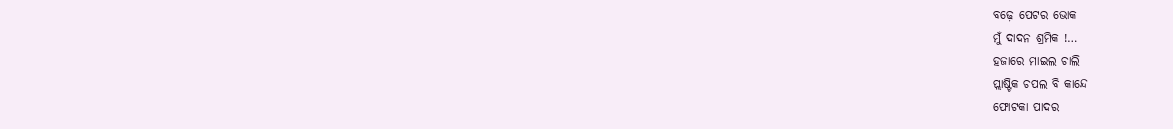ବଢ଼େ ପେଟର ଭୋକ
ମୁଁ ଦାଦନ ଶ୍ରମିକ !…
ହଜାରେ ମାଇଲ ଚାଲି
ପ୍ଲାଷ୍ଟିକ ଚପଲ ବି କାନ୍ଦେ
ଫୋଟକା ପାଦର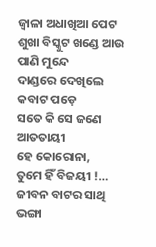ଜ୍ଵାଳା ଅଧାଖିଆ ପେଟ
ଶୁଖା ବିସ୍କୁଟ ଖଣ୍ଡେ ଆଉ ପାଣି ମୁନ୍ଦେ
ଦାଣ୍ଡରେ ଦେଖିଲେ କବାଟ ପଡ଼େ
ସତେ କି ସେ ଜଣେ ଆତତାୟୀ
ହେ କୋରୋନା,
ତୁମେ ହିଁ ବିଜୟୀ !…
ଜୀବନ ବାଟର ସାଥି
ଭଙ୍ଗା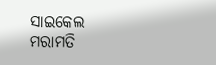ସାଇକେଲ
ମରାମତି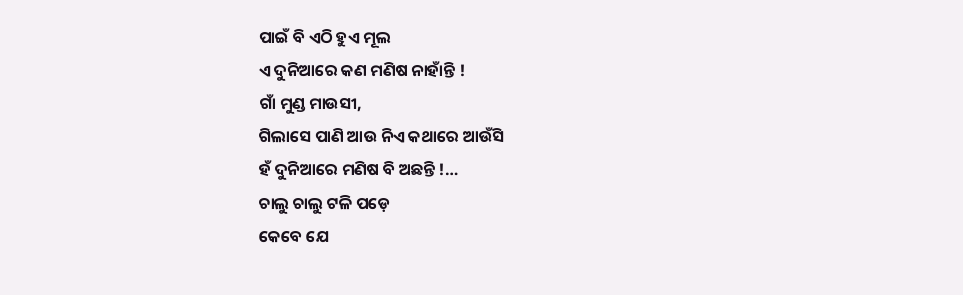ପାଇଁ ବି ଏଠି ହୁଏ ମୂଲ
ଏ ଦୁନିଆରେ କଣ ମଣିଷ ନାହାଁନ୍ତି !
ଗାଁ ମୁଣ୍ଡ ମାଉସୀ,
ଗିଲାସେ ପାଣି ଆଉ ନିଏ କଥାରେ ଆଉଁସି
ହଁ ଦୁନିଆରେ ମଣିଷ ବି ଅଛନ୍ତି !…
ଚାଲୁ ଚାଲୁ ଟଳି ପଡ଼େ
କେବେ ଯେ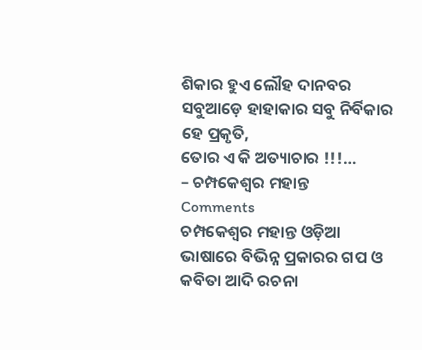ଶିକାର ହୁଏ ଲୌହ ଦାନବର
ସବୁଆଡ଼େ ହାହାକାର ସବୁ ନିର୍ବିକାର
ହେ ପ୍ରକୃତି,
ତୋର ଏ କି ଅତ୍ୟାଚାର !!!…
– ଚମ୍ପକେଶ୍ୱର ମହାନ୍ତ
Comments
ଚମ୍ପକେଶ୍ୱର ମହାନ୍ତ ଓଡ଼ିଆ ଭାଷାରେ ବିଭିନ୍ନ ପ୍ରକାରର ଗପ ଓ କବିତା ଆଦି ରଚନା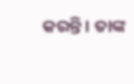କରନ୍ତି । ତାଙ୍କ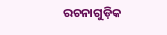ରଚନାଗୁଡ଼ିକ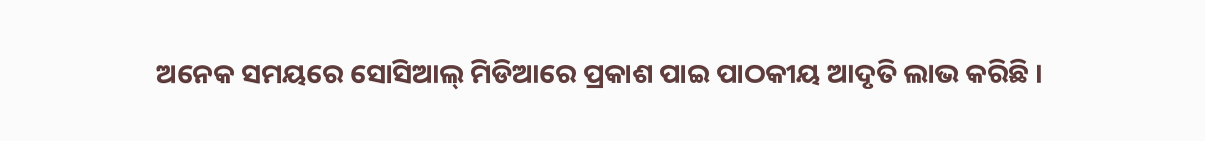ଅନେକ ସମୟରେ ସୋସିଆଲ୍ ମିଡିଆରେ ପ୍ରକାଶ ପାଇ ପାଠକୀୟ ଆଦୃତି ଲାଭ କରିଛି ।